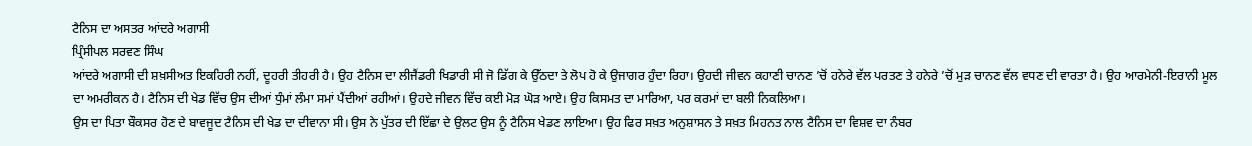ਟੈਨਿਸ ਦਾ ਅਸਤਰ ਆਂਦਰੇ ਅਗਾਸੀ
ਪ੍ਰਿੰਸੀਪਲ ਸਰਵਣ ਸਿੰਘ
ਆਂਦਰੇ ਅਗਾਸੀ ਦੀ ਸ਼ਖ਼ਸੀਅਤ ਇਕਹਿਰੀ ਨਹੀਂ, ਦੂਹਰੀ ਤੀਹਰੀ ਹੈ। ਉਹ ਟੈਨਿਸ ਦਾ ਲੀਜੈਂਡਰੀ ਖਿਡਾਰੀ ਸੀ ਜੋ ਡਿੱਗ ਕੇ ਉੱਠਦਾ ਤੇ ਲੋਪ ਹੋ ਕੇ ਉਜਾਗਰ ਹੁੰਦਾ ਰਿਹਾ। ਉਹਦੀ ਜੀਵਨ ਕਹਾਣੀ ਚਾਨਣ ’ਚੋਂ ਹਨੇਰੇ ਵੱਲ ਪਰਤਣ ਤੇ ਹਨੇਰੇ ’ਚੋਂ ਮੁੜ ਚਾਨਣ ਵੱਲ ਵਧਣ ਦੀ ਵਾਰਤਾ ਹੈ। ਉਹ ਆਰਮੇਨੀ-ਇਰਾਨੀ ਮੂਲ ਦਾ ਅਮਰੀਕਨ ਹੈ। ਟੈਨਿਸ ਦੀ ਖੇਡ ਵਿੱਚ ਉਸ ਦੀਆਂ ਧੁੰਮਾਂ ਲੰਮਾ ਸਮਾਂ ਪੈਂਦੀਆਂ ਰਹੀਆਂ। ਉਹਦੇ ਜੀਵਨ ਵਿੱਚ ਕਈ ਮੋੜ ਘੋੜ ਆਏ। ਉਹ ਕਿਸਮਤ ਦਾ ਮਾਰਿਆ, ਪਰ ਕਰਮਾਂ ਦਾ ਬਲੀ ਨਿਕਲਿਆ।
ਉਸ ਦਾ ਪਿਤਾ ਬੌਕਸਰ ਹੋਣ ਦੇ ਬਾਵਜੂਦ ਟੈਨਿਸ ਦੀ ਖੇਡ ਦਾ ਦੀਵਾਨਾ ਸੀ। ਉਸ ਨੇ ਪੁੱਤਰ ਦੀ ਇੱਛਾ ਦੇ ਉਲਟ ਉਸ ਨੂੰ ਟੈਨਿਸ ਖੇਡਣ ਲਾਇਆ। ਉਹ ਫਿਰ ਸਖ਼ਤ ਅਨੁਸ਼ਾਸਨ ਤੇ ਸਖ਼ਤ ਮਿਹਨਤ ਨਾਲ ਟੈਨਿਸ ਦਾ ਵਿਸ਼ਵ ਦਾ ਨੰਬਰ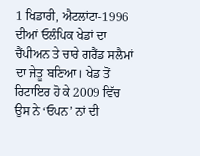1 ਖਿਡਾਰੀ, ਐਟਲਾਂਟਾ-1996 ਦੀਆਂ ਓਲੰਪਿਕ ਖੇਡਾਂ ਦਾ ਚੈਂਪੀਅਨ ਤੇ ਚਾਰੇ ਗਰੈਂਡ ਸਲੈਮਾਂ ਦਾ ਜੇਤੂ ਬਣਿਆ। ਖੇਡ ਤੋਂ ਰਿਟਾਇਰ ਹੋ ਕੇ 2009 ਵਿੱਚ ਉਸ ਨੇ ‘ਓਪਨ’ ਨਾਂ ਦੀ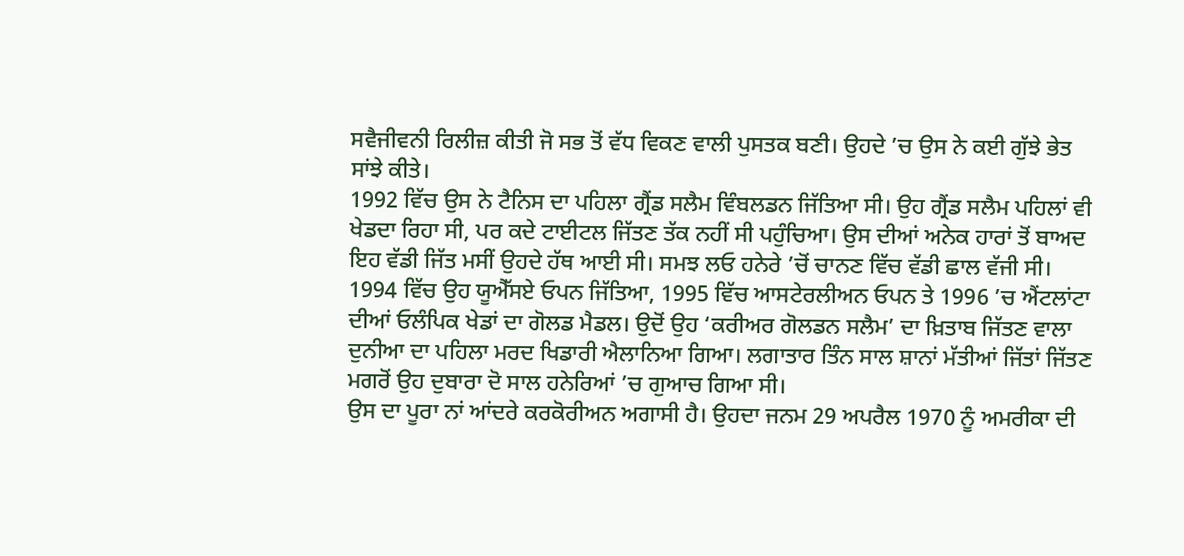ਸਵੈਜੀਵਨੀ ਰਿਲੀਜ਼ ਕੀਤੀ ਜੋ ਸਭ ਤੋਂ ਵੱਧ ਵਿਕਣ ਵਾਲੀ ਪੁਸਤਕ ਬਣੀ। ਉਹਦੇ ’ਚ ਉਸ ਨੇ ਕਈ ਗੁੱਝੇ ਭੇਤ ਸਾਂਝੇ ਕੀਤੇ।
1992 ਵਿੱਚ ਉਸ ਨੇ ਟੈਨਿਸ ਦਾ ਪਹਿਲਾ ਗ੍ਰੈਂਡ ਸਲੈਮ ਵਿੰਬਲਡਨ ਜਿੱਤਿਆ ਸੀ। ਉਹ ਗ੍ਰੈਂਡ ਸਲੈਮ ਪਹਿਲਾਂ ਵੀ ਖੇਡਦਾ ਰਿਹਾ ਸੀ, ਪਰ ਕਦੇ ਟਾਈਟਲ ਜਿੱਤਣ ਤੱਕ ਨਹੀਂ ਸੀ ਪਹੁੰਚਿਆ। ਉਸ ਦੀਆਂ ਅਨੇਕ ਹਾਰਾਂ ਤੋਂ ਬਾਅਦ ਇਹ ਵੱਡੀ ਜਿੱਤ ਮਸੀਂ ਉਹਦੇ ਹੱਥ ਆਈ ਸੀ। ਸਮਝ ਲਓ ਹਨੇਰੇ ’ਚੋਂ ਚਾਨਣ ਵਿੱਚ ਵੱਡੀ ਛਾਲ ਵੱਜੀ ਸੀ। 1994 ਵਿੱਚ ਉਹ ਯੂਐੱਸਏ ਓਪਨ ਜਿੱਤਿਆ, 1995 ਵਿੱਚ ਆਸਟੇਰਲੀਅਨ ਓਪਨ ਤੇ 1996 ’ਚ ਐਂਟਲਾਂਟਾ ਦੀਆਂ ਓਲੰਪਿਕ ਖੇਡਾਂ ਦਾ ਗੋਲਡ ਮੈਡਲ। ਉਦੋਂ ਉਹ ‘ਕਰੀਅਰ ਗੋਲਡਨ ਸਲੈਮ’ ਦਾ ਖ਼ਿਤਾਬ ਜਿੱਤਣ ਵਾਲਾ ਦੁਨੀਆ ਦਾ ਪਹਿਲਾ ਮਰਦ ਖਿਡਾਰੀ ਐਲਾਨਿਆ ਗਿਆ। ਲਗਾਤਾਰ ਤਿੰਨ ਸਾਲ ਸ਼ਾਨਾਂ ਮੱਤੀਆਂ ਜਿੱਤਾਂ ਜਿੱਤਣ ਮਗਰੋਂ ਉਹ ਦੁਬਾਰਾ ਦੋ ਸਾਲ ਹਨੇਰਿਆਂ ’ਚ ਗੁਆਚ ਗਿਆ ਸੀ।
ਉਸ ਦਾ ਪੂਰਾ ਨਾਂ ਆਂਦਰੇ ਕਰਕੋਰੀਅਨ ਅਗਾਸੀ ਹੈ। ਉਹਦਾ ਜਨਮ 29 ਅਪਰੈਲ 1970 ਨੂੰ ਅਮਰੀਕਾ ਦੀ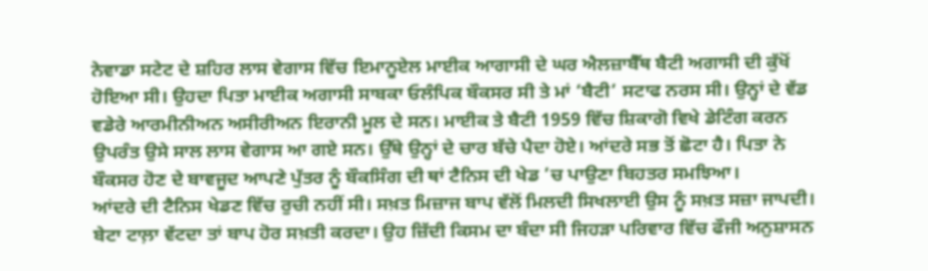ਨੇਵਾਡਾ ਸਟੇਟ ਦੇ ਸ਼ਹਿਰ ਲਾਸ ਵੇਗਾਸ ਵਿੱਚ ਇਮਾਨੂਏਲ ਮਾਈਕ ਆਗਾਸੀ ਦੇ ਘਰ ਐਲਜ਼ਾਬੈੱਥ ਬੈਟੀ ਅਗਾਸੀ ਦੀ ਕੁੱਖੋਂ ਹੋਇਆ ਸੀ। ਉਹਦਾ ਪਿਤਾ ਮਾਈਕ ਅਗਾਸੀ ਸਾਬਕਾ ਓਲੰਪਿਕ ਬੌਕਸਰ ਸੀ ਤੇ ਮਾਂ ‘ਬੈਟੀ’ ਸਟਾਫ ਨਰਸ ਸੀ। ਉਨ੍ਹਾਂ ਦੇ ਵੱਡ ਵਡੇਰੇ ਆਰਮੀਨੀਅਨ ਅਸੀਰੀਅਨ ਇਰਾਨੀ ਮੂਲ ਦੇ ਸਨ। ਮਾਈਕ ਤੇ ਬੈਟੀ 1959 ਵਿੱਚ ਸ਼ਿਕਾਗੋ ਵਿਖੇ ਡੇਟਿੰਗ ਕਰਨ ਉਪਰੰਤ ਉਸੇ ਸਾਲ ਲਾਸ ਵੇਗਾਸ ਆ ਗਏ ਸਨ। ਉੱਥੇ ਉਨ੍ਹਾਂ ਦੇ ਚਾਰ ਬੱਚੇ ਪੈਦਾ ਹੋਏ। ਆਂਦਰੇ ਸਭ ਤੋਂ ਛੋਟਾ ਹੈ। ਪਿਤਾ ਨੇ ਬੌਕਸਰ ਹੋਣ ਦੇ ਬਾਵਜੂਦ ਆਪਣੇ ਪੁੱਤਰ ਨੂੰ ਬੌਕਸਿੰਗ ਦੀ ਥਾਂ ਟੈਨਿਸ ਦੀ ਖੇਡ ’ਚ ਪਾਉਣਾ ਬਿਹਤਰ ਸਮਝਿਆ।
ਆਂਦਰੇ ਦੀ ਟੈਨਿਸ ਖੇਡਣ ਵਿੱਚ ਰੁਚੀ ਨਹੀਂ ਸੀ। ਸਖ਼ਤ ਮਿਜ਼ਾਜ ਬਾਪ ਵੱਲੋਂ ਮਿਲਦੀ ਸਿਖਲਾਈ ਉਸ ਨੂੰ ਸਖ਼ਤ ਸਜ਼ਾ ਜਾਪਦੀ। ਬੇਟਾ ਟਾਲ਼ਾ ਵੱਟਦਾ ਤਾਂ ਬਾਪ ਹੋਰ ਸਖ਼ਤੀ ਕਰਦਾ। ਉਹ ਜ਼ਿੱਦੀ ਕਿਸਮ ਦਾ ਬੰਦਾ ਸੀ ਜਿਹੜਾ ਪਰਿਵਾਰ ਵਿੱਚ ਫੌਜੀ ਅਨੁਸ਼ਾਸਨ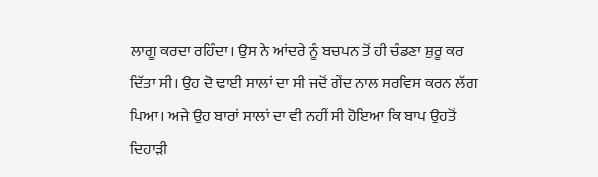ਲਾਗੂ ਕਰਦਾ ਰਹਿੰਦਾ। ਉਸ ਨੇ ਆਂਦਰੇ ਨੂੰ ਬਚਪਨ ਤੋਂ ਹੀ ਚੰਡਣਾ ਸ਼ੁਰੂ ਕਰ ਦਿੱਤਾ ਸੀ। ਉਹ ਦੋ ਢਾਈ ਸਾਲਾਂ ਦਾ ਸੀ ਜਦੋਂ ਗੇਂਦ ਨਾਲ ਸਰਵਿਸ ਕਰਨ ਲੱਗ ਪਿਆ। ਅਜੇ ਉਹ ਬਾਰਾਂ ਸਾਲਾਂ ਦਾ ਵੀ ਨਹੀਂ ਸੀ ਹੋਇਆ ਕਿ ਬਾਪ ਉਹਤੋਂ ਦਿਹਾੜੀ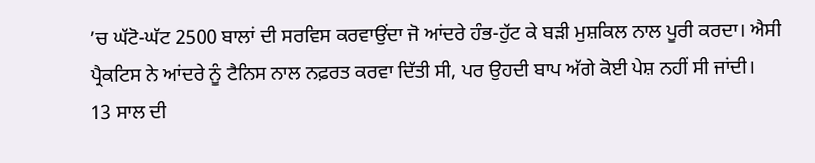’ਚ ਘੱਟੋ-ਘੱਟ 2500 ਬਾਲਾਂ ਦੀ ਸਰਵਿਸ ਕਰਵਾਉਂਦਾ ਜੋ ਆਂਦਰੇ ਹੰਭ-ਹੁੱਟ ਕੇ ਬੜੀ ਮੁਸ਼ਕਿਲ ਨਾਲ ਪੂਰੀ ਕਰਦਾ। ਐਸੀ ਪ੍ਰੈਕਟਿਸ ਨੇ ਆਂਦਰੇ ਨੂੰ ਟੈਨਿਸ ਨਾਲ ਨਫ਼ਰਤ ਕਰਵਾ ਦਿੱਤੀ ਸੀ, ਪਰ ਉਹਦੀ ਬਾਪ ਅੱਗੇ ਕੋਈ ਪੇਸ਼ ਨਹੀਂ ਸੀ ਜਾਂਦੀ।
13 ਸਾਲ ਦੀ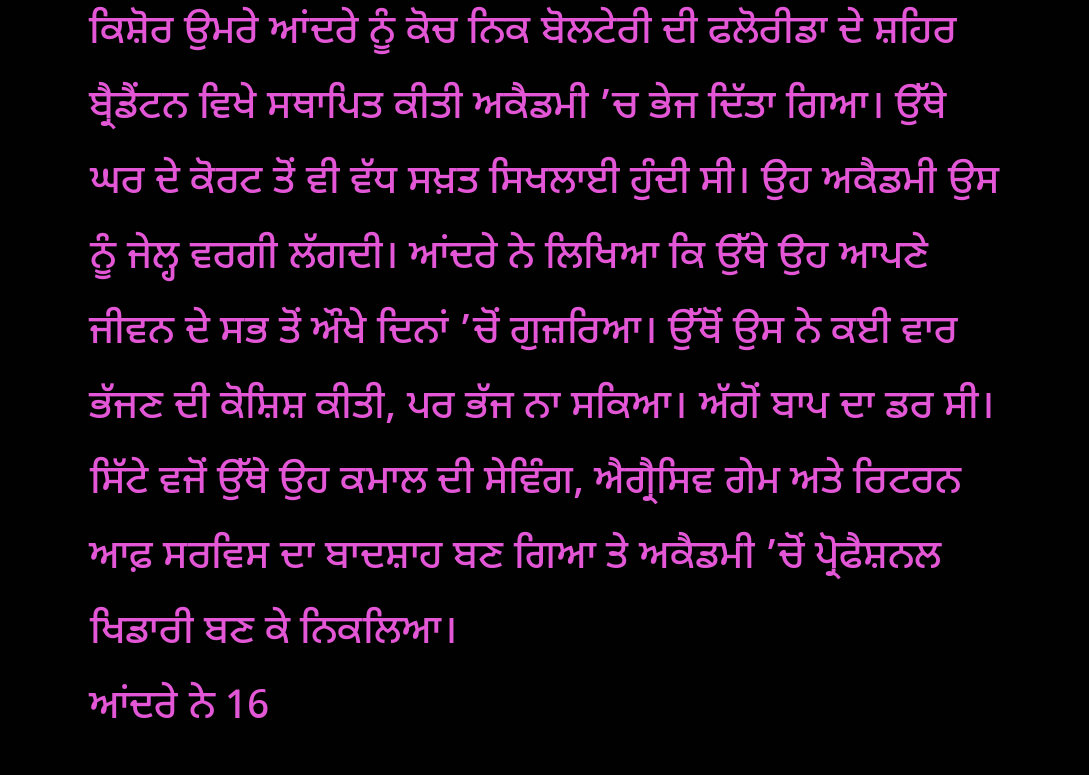ਕਿਸ਼ੋਰ ਉਮਰੇ ਆਂਦਰੇ ਨੂੰ ਕੋਚ ਨਿਕ ਬੋਲਟੇਰੀ ਦੀ ਫਲੋਰੀਡਾ ਦੇ ਸ਼ਹਿਰ ਬ੍ਰੈਡੈਂਟਨ ਵਿਖੇ ਸਥਾਪਿਤ ਕੀਤੀ ਅਕੈਡਮੀ ’ਚ ਭੇਜ ਦਿੱਤਾ ਗਿਆ। ਉੱਥੇ ਘਰ ਦੇ ਕੋਰਟ ਤੋਂ ਵੀ ਵੱਧ ਸਖ਼ਤ ਸਿਖਲਾਈ ਹੁੰਦੀ ਸੀ। ਉਹ ਅਕੈਡਮੀ ਉਸ ਨੂੰ ਜੇਲ੍ਹ ਵਰਗੀ ਲੱਗਦੀ। ਆਂਦਰੇ ਨੇ ਲਿਖਿਆ ਕਿ ਉੱਥੇ ਉਹ ਆਪਣੇ ਜੀਵਨ ਦੇ ਸਭ ਤੋਂ ਔਖੇ ਦਿਨਾਂ ’ਚੋਂ ਗੁਜ਼ਰਿਆ। ਉੱਥੋਂ ਉਸ ਨੇ ਕਈ ਵਾਰ ਭੱਜਣ ਦੀ ਕੋਸ਼ਿਸ਼ ਕੀਤੀ, ਪਰ ਭੱਜ ਨਾ ਸਕਿਆ। ਅੱਗੋਂ ਬਾਪ ਦਾ ਡਰ ਸੀ। ਸਿੱਟੇ ਵਜੋਂ ਉੱਥੇ ਉਹ ਕਮਾਲ ਦੀ ਸੇਵਿੰਗ, ਐਗ੍ਰੈਸਿਵ ਗੇਮ ਅਤੇ ਰਿਟਰਨ ਆਫ਼ ਸਰਵਿਸ ਦਾ ਬਾਦਸ਼ਾਹ ਬਣ ਗਿਆ ਤੇ ਅਕੈਡਮੀ ’ਚੋਂ ਪ੍ਰੋਫੈਸ਼ਨਲ ਖਿਡਾਰੀ ਬਣ ਕੇ ਨਿਕਲਿਆ।
ਆਂਦਰੇ ਨੇ 16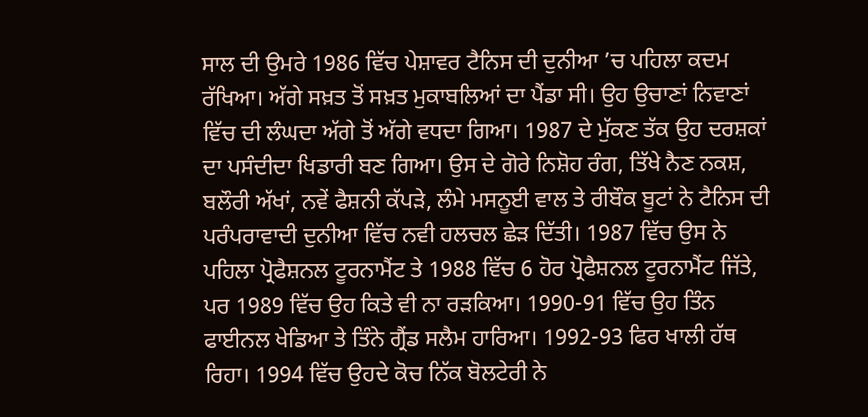ਸਾਲ ਦੀ ਉਮਰੇ 1986 ਵਿੱਚ ਪੇਸ਼ਾਵਰ ਟੈਨਿਸ ਦੀ ਦੁਨੀਆ ’ਚ ਪਹਿਲਾ ਕਦਮ ਰੱਖਿਆ। ਅੱਗੇ ਸਖ਼ਤ ਤੋਂ ਸਖ਼ਤ ਮੁਕਾਬਲਿਆਂ ਦਾ ਪੈਂਡਾ ਸੀ। ਉਹ ਉਚਾਣਾਂ ਨਿਵਾਣਾਂ ਵਿੱਚ ਦੀ ਲੰਘਦਾ ਅੱਗੇ ਤੋਂ ਅੱਗੇ ਵਧਦਾ ਗਿਆ। 1987 ਦੇ ਮੁੱਕਣ ਤੱਕ ਉਹ ਦਰਸ਼ਕਾਂ ਦਾ ਪਸੰਦੀਦਾ ਖਿਡਾਰੀ ਬਣ ਗਿਆ। ਉਸ ਦੇ ਗੋਰੇ ਨਿਸ਼ੋਹ ਰੰਗ, ਤਿੱਖੇ ਨੈਣ ਨਕਸ਼, ਬਲੌਰੀ ਅੱਖਾਂ, ਨਵੇਂ ਫੈਸ਼ਨੀ ਕੱਪੜੇ, ਲੰਮੇ ਮਸਨੂਈ ਵਾਲ ਤੇ ਰੀਬੌਕ ਬੂਟਾਂ ਨੇ ਟੈਨਿਸ ਦੀ ਪਰੰਪਰਾਵਾਦੀ ਦੁਨੀਆ ਵਿੱਚ ਨਵੀ ਹਲਚਲ ਛੇੜ ਦਿੱਤੀ। 1987 ਵਿੱਚ ਉਸ ਨੇ ਪਹਿਲਾ ਪ੍ਰੋਫੈਸ਼ਨਲ ਟੂਰਨਾਮੈਂਟ ਤੇ 1988 ਵਿੱਚ 6 ਹੋਰ ਪ੍ਰੋਫੈਸ਼ਨਲ ਟੂਰਨਾਮੈਂਟ ਜਿੱਤੇ, ਪਰ 1989 ਵਿੱਚ ਉਹ ਕਿਤੇ ਵੀ ਨਾ ਰੜਕਿਆ। 1990-91 ਵਿੱਚ ਉਹ ਤਿੰਨ ਫਾਈਨਲ ਖੇਡਿਆ ਤੇ ਤਿੰਨੇ ਗ੍ਰੈਂਡ ਸਲੈਮ ਹਾਰਿਆ। 1992-93 ਫਿਰ ਖਾਲੀ ਹੱਥ ਰਿਹਾ। 1994 ਵਿੱਚ ਉਹਦੇ ਕੋਚ ਨਿੱਕ ਬੋਲਟੇਰੀ ਨੇ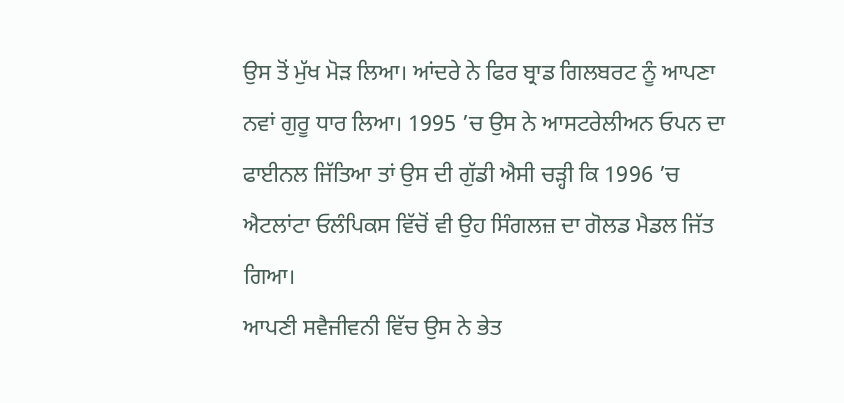ਉਸ ਤੋਂ ਮੁੱਖ ਮੋੜ ਲਿਆ। ਆਂਦਰੇ ਨੇ ਫਿਰ ਬ੍ਰਾਡ ਗਿਲਬਰਟ ਨੂੰ ਆਪਣਾ ਨਵਾਂ ਗੁਰੂ ਧਾਰ ਲਿਆ। 1995 ’ਚ ਉਸ ਨੇ ਆਸਟਰੇਲੀਅਨ ਓਪਨ ਦਾ ਫਾਈਨਲ ਜਿੱਤਿਆ ਤਾਂ ਉਸ ਦੀ ਗੁੱਡੀ ਐਸੀ ਚੜ੍ਹੀ ਕਿ 1996 ’ਚ ਐਟਲਾਂਟਾ ਓਲੰਪਿਕਸ ਵਿੱਚੋਂ ਵੀ ਉਹ ਸਿੰਗਲਜ਼ ਦਾ ਗੋਲਡ ਮੈਡਲ ਜਿੱਤ ਗਿਆ।
ਆਪਣੀ ਸਵੈਜੀਵਨੀ ਵਿੱਚ ਉਸ ਨੇ ਭੇਤ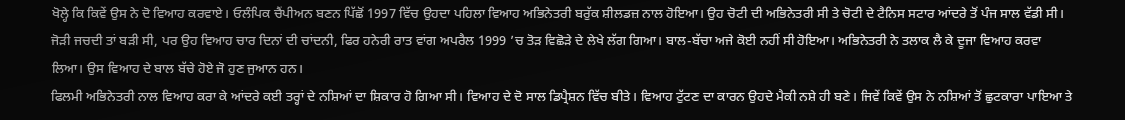ਖੋਲ੍ਹੇ ਕਿ ਕਿਵੇਂ ਉਸ ਨੇ ਦੋ ਵਿਆਹ ਕਰਵਾਏ। ਓਲੰਪਿਕ ਚੈਂਪੀਅਨ ਬਣਨ ਪਿੱਛੋਂ 1997 ਵਿੱਚ ਉਹਦਾ ਪਹਿਲਾ ਵਿਆਹ ਅਭਿਨੇਤਰੀ ਬਰੁੱਕ ਸ਼ੀਲਡਜ਼ ਨਾਲ ਹੋਇਆ। ਉਹ ਚੋਟੀ ਦੀ ਅਭਿਨੇਤਰੀ ਸੀ ਤੇ ਚੋਟੀ ਦੇ ਟੈਨਿਸ ਸਟਾਰ ਆਂਦਰੇ ਤੋਂ ਪੰਜ ਸਾਲ ਵੱਡੀ ਸੀ। ਜੋੜੀ ਜਚਦੀ ਤਾਂ ਬੜੀ ਸੀ, ਪਰ ਉਹ ਵਿਆਹ ਚਾਰ ਦਿਨਾਂ ਦੀ ਚਾਂਦਨੀ, ਫਿਰ ਹਨੇਰੀ ਰਾਤ ਵਾਂਗ ਅਪਰੈਲ 1999 ’ਚ ਤੋੜ ਵਿਛੋੜੇ ਦੇ ਲੇਖੇ ਲੱਗ ਗਿਆ। ਬਾਲ-ਬੱਚਾ ਅਜੇ ਕੋਈ ਨਹੀਂ ਸੀ ਹੋਇਆ। ਅਭਿਨੇਤਰੀ ਨੇ ਤਲਾਕ ਲੈ ਕੇ ਦੂਜਾ ਵਿਆਹ ਕਰਵਾ ਲਿਆ। ਉਸ ਵਿਆਹ ਦੇ ਬਾਲ ਬੱਚੇ ਹੋਏ ਜੋ ਹੁਣ ਜੁਆਨ ਹਨ।
ਫਿਲਮੀ ਅਭਿਨੇਤਰੀ ਨਾਲ ਵਿਆਹ ਕਰਾ ਕੇ ਆਂਦਰੇ ਕਈ ਤਰ੍ਹਾਂ ਦੇ ਨਸ਼ਿਆਂ ਦਾ ਸ਼ਿਕਾਰ ਹੋ ਗਿਆ ਸੀ। ਵਿਆਹ ਦੇ ਦੋ ਸਾਲ ਡਿਪ੍ਰੈਸ਼ਨ ਵਿੱਚ ਬੀਤੇ। ਵਿਆਹ ਟੁੱਟਣ ਦਾ ਕਾਰਨ ਉਹਦੇ ਮੈਕੀ ਨਸ਼ੇ ਹੀ ਬਣੇ। ਜਿਵੇਂ ਕਿਵੇਂ ਉਸ ਨੇ ਨਸ਼ਿਆਂ ਤੋਂ ਛੁਟਕਾਰਾ ਪਾਇਆ ਤੇ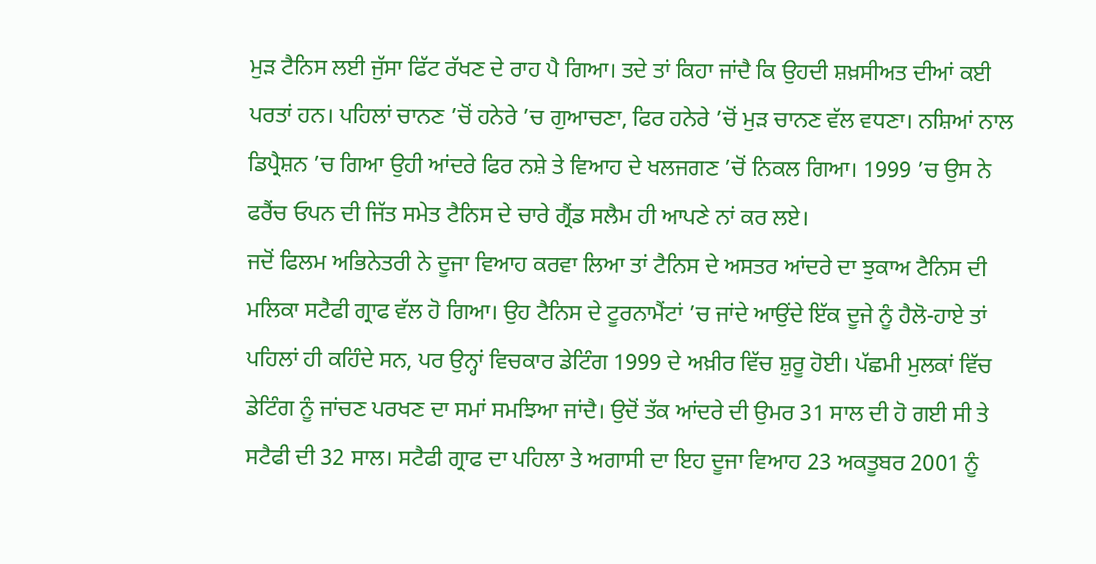ਮੁੜ ਟੈਨਿਸ ਲਈ ਜੁੱਸਾ ਫਿੱਟ ਰੱਖਣ ਦੇ ਰਾਹ ਪੈ ਗਿਆ। ਤਦੇ ਤਾਂ ਕਿਹਾ ਜਾਂਦੈ ਕਿ ਉਹਦੀ ਸ਼ਖ਼ਸੀਅਤ ਦੀਆਂ ਕਈ ਪਰਤਾਂ ਹਨ। ਪਹਿਲਾਂ ਚਾਨਣ ’ਚੋਂ ਹਨੇਰੇ ’ਚ ਗੁਆਚਣਾ, ਫਿਰ ਹਨੇਰੇ ’ਚੋਂ ਮੁੜ ਚਾਨਣ ਵੱਲ ਵਧਣਾ। ਨਸ਼ਿਆਂ ਨਾਲ ਡਿਪ੍ਰੈਸ਼ਨ ’ਚ ਗਿਆ ਉਹੀ ਆਂਦਰੇ ਫਿਰ ਨਸ਼ੇ ਤੇ ਵਿਆਹ ਦੇ ਖਲਜਗਣ ’ਚੋਂ ਨਿਕਲ ਗਿਆ। 1999 ’ਚ ਉਸ ਨੇ ਫਰੈਂਚ ਓਪਨ ਦੀ ਜਿੱਤ ਸਮੇਤ ਟੈਨਿਸ ਦੇ ਚਾਰੇ ਗ੍ਰੈਂਡ ਸਲੈਮ ਹੀ ਆਪਣੇ ਨਾਂ ਕਰ ਲਏ।
ਜਦੋਂ ਫਿਲਮ ਅਭਿਨੇਤਰੀ ਨੇ ਦੂਜਾ ਵਿਆਹ ਕਰਵਾ ਲਿਆ ਤਾਂ ਟੈਨਿਸ ਦੇ ਅਸਤਰ ਆਂਦਰੇ ਦਾ ਝੁਕਾਅ ਟੈਨਿਸ ਦੀ ਮਲਿਕਾ ਸਟੈਫੀ ਗ੍ਰਾਫ ਵੱਲ ਹੋ ਗਿਆ। ਉਹ ਟੈਨਿਸ ਦੇ ਟੂਰਨਾਮੈਂਟਾਂ ’ਚ ਜਾਂਦੇ ਆਉਂਦੇ ਇੱਕ ਦੂਜੇ ਨੂੰ ਹੈਲੋ-ਹਾਏ ਤਾਂ ਪਹਿਲਾਂ ਹੀ ਕਹਿੰਦੇ ਸਨ, ਪਰ ਉਨ੍ਹਾਂ ਵਿਚਕਾਰ ਡੇਟਿੰਗ 1999 ਦੇ ਅਖ਼ੀਰ ਵਿੱਚ ਸ਼ੁਰੂ ਹੋਈ। ਪੱਛਮੀ ਮੁਲਕਾਂ ਵਿੱਚ ਡੇਟਿੰਗ ਨੂੰ ਜਾਂਚਣ ਪਰਖਣ ਦਾ ਸਮਾਂ ਸਮਝਿਆ ਜਾਂਦੈ। ਉਦੋਂ ਤੱਕ ਆਂਦਰੇ ਦੀ ਉਮਰ 31 ਸਾਲ ਦੀ ਹੋ ਗਈ ਸੀ ਤੇ ਸਟੈਫੀ ਦੀ 32 ਸਾਲ। ਸਟੈਫੀ ਗ੍ਰਾਫ ਦਾ ਪਹਿਲਾ ਤੇ ਅਗਾਸੀ ਦਾ ਇਹ ਦੂਜਾ ਵਿਆਹ 23 ਅਕਤੂਬਰ 2001 ਨੂੰ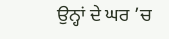ਉਨ੍ਹਾਂ ਦੇ ਘਰ ’ਚ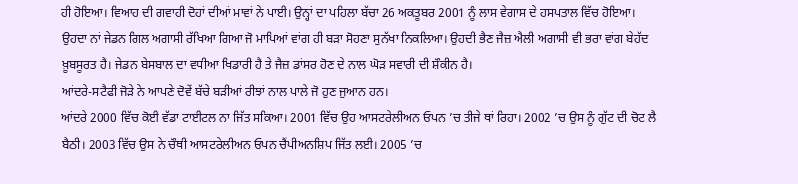ਹੀ ਹੋਇਆ। ਵਿਆਹ ਦੀ ਗਵਾਹੀ ਦੋਹਾਂ ਦੀਆਂ ਮਾਵਾਂ ਨੇ ਪਾਈ। ਉਨ੍ਹਾਂ ਦਾ ਪਹਿਲਾ ਬੱਚਾ 26 ਅਕਤੂਬਰ 2001 ਨੂੰ ਲਾਸ ਵੇਗਾਸ ਦੇ ਹਸਪਤਾਲ ਵਿੱਚ ਹੋਇਆ। ਉਹਦਾ ਨਾਂ ਜੇਡਨ ਗਿਲ ਅਗਾਸੀ ਰੱਖਿਆ ਗਿਆ ਜੋ ਮਾਪਿਆਂ ਵਾਂਗ ਹੀ ਬੜਾ ਸੋਹਣਾ ਸੁਨੱਖਾ ਨਿਕਲਿਆ। ਉਹਦੀ ਭੈਣ ਜੈਜ਼ ਐਲੀ ਅਗਾਸੀ ਵੀ ਭਰਾ ਵਾਂਗ ਬੇਹੱਦ ਖ਼ੂਬਸੂਰਤ ਹੈ। ਜੇਡਨ ਬੇਸਬਾਲ ਦਾ ਵਧੀਆ ਖਿਡਾਰੀ ਹੈ ਤੇ ਜੈਜ਼ ਡਾਂਸਰ ਹੋਣ ਦੇ ਨਾਲ ਘੋੜ ਸਵਾਰੀ ਦੀ ਸ਼ੌਕੀਨ ਹੈ।
ਆਂਦਰੇ-ਸਟੈਫੀ ਜੋੜੇ ਨੇ ਆਪਣੇ ਦੋਵੇਂ ਬੱਚੇ ਬੜੀਆਂ ਰੀਝਾਂ ਨਾਲ ਪਾਲੇ ਜੋ ਹੁਣ ਜੁਆਨ ਹਨ।
ਆਂਦਰੇ 2000 ਵਿੱਚ ਕੋਈ ਵੱਡਾ ਟਾਈਟਲ ਨਾ ਜਿੱਤ ਸਕਿਆ। 2001 ਵਿੱਚ ਉਹ ਆਸਟਰੇਲੀਅਨ ਓਪਨ ’ਚ ਤੀਜੇ ਥਾਂ ਰਿਹਾ। 2002 ’ਚ ਉਸ ਨੂੰ ਗੁੱਟ ਦੀ ਚੋਟ ਲੈ ਬੈਠੀ। 2003 ਵਿੱਚ ਉਸ ਨੇ ਚੌਥੀ ਆਸਟਰੇਲੀਅਨ ਓਪਨ ਚੈਂਪੀਅਨਸ਼ਿਪ ਜਿੱਤ ਲਈ। 2005 ’ਚ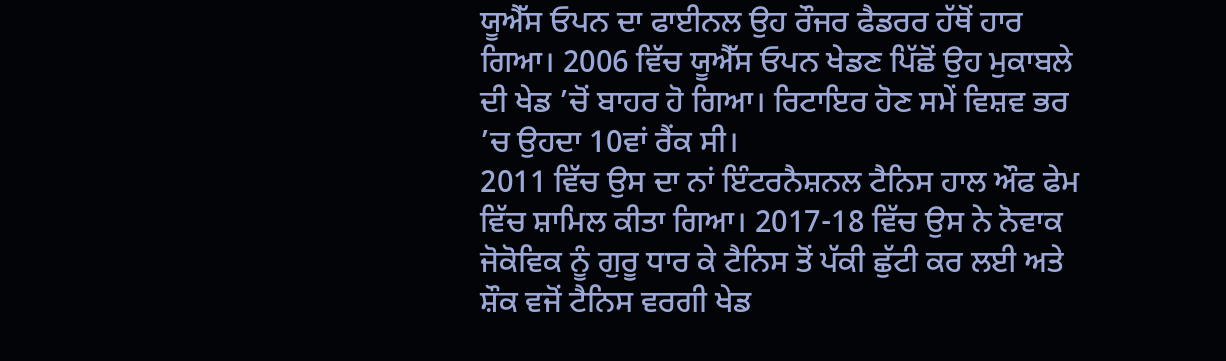ਯੂਐੱਸ ਓਪਨ ਦਾ ਫਾਈਨਲ ਉਹ ਰੌਜਰ ਫੈਡਰਰ ਹੱਥੋਂ ਹਾਰ ਗਿਆ। 2006 ਵਿੱਚ ਯੂਐੱਸ ਓਪਨ ਖੇਡਣ ਪਿੱਛੋਂ ਉਹ ਮੁਕਾਬਲੇ ਦੀ ਖੇਡ ’ਚੋਂ ਬਾਹਰ ਹੋ ਗਿਆ। ਰਿਟਾਇਰ ਹੋਣ ਸਮੇਂ ਵਿਸ਼ਵ ਭਰ ’ਚ ਉਹਦਾ 10ਵਾਂ ਰੈਂਕ ਸੀ।
2011 ਵਿੱਚ ਉਸ ਦਾ ਨਾਂ ਇੰਟਰਨੈਸ਼ਨਲ ਟੈਨਿਸ ਹਾਲ ਔਫ ਫੇਮ ਵਿੱਚ ਸ਼ਾਮਿਲ ਕੀਤਾ ਗਿਆ। 2017-18 ਵਿੱਚ ਉਸ ਨੇ ਨੋਵਾਕ ਜੋਕੋਵਿਕ ਨੂੰ ਗੁਰੂ ਧਾਰ ਕੇ ਟੈਨਿਸ ਤੋਂ ਪੱਕੀ ਛੁੱਟੀ ਕਰ ਲਈ ਅਤੇ ਸ਼ੌਕ ਵਜੋਂ ਟੈਨਿਸ ਵਰਗੀ ਖੇਡ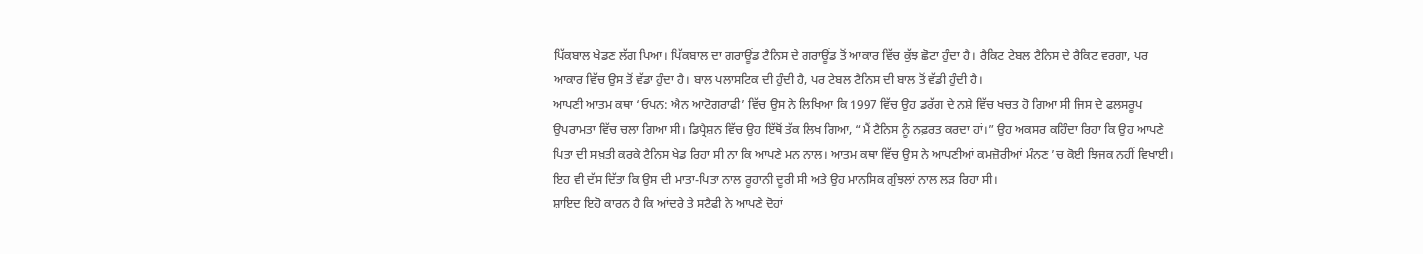ਪਿੱਕਬਾਲ ਖੇਡਣ ਲੱਗ ਪਿਆ। ਪਿੱਕਬਾਲ ਦਾ ਗਰਾਊਂਡ ਟੈਨਿਸ ਦੇ ਗਰਾਊਂਡ ਤੋਂ ਆਕਾਰ ਵਿੱਚ ਕੁੱਝ ਛੋਟਾ ਹੁੰਦਾ ਹੈ। ਰੈਕਿਟ ਟੇਬਲ ਟੈਨਿਸ ਦੇ ਰੈਕਿਟ ਵਰਗਾ, ਪਰ ਆਕਾਰ ਵਿੱਚ ਉਸ ਤੋਂ ਵੱਡਾ ਹੁੰਦਾ ਹੈ। ਬਾਲ ਪਲਾਸਟਿਕ ਦੀ ਹੁੰਦੀ ਹੈ, ਪਰ ਟੇਬਲ ਟੈਨਿਸ ਦੀ ਬਾਲ ਤੋਂ ਵੱਡੀ ਹੁੰਦੀ ਹੈ।
ਆਪਣੀ ਆਤਮ ਕਥਾ ‘ਓਪਨ: ਐਨ ਆਟੋਗਰਾਫੀ’ ਵਿੱਚ ਉਸ ਨੇ ਲਿਖਿਆ ਕਿ 1997 ਵਿੱਚ ਉਹ ਡਰੱਗ ਦੇ ਨਸ਼ੇ ਵਿੱਚ ਖਚਤ ਹੋ ਗਿਆ ਸੀ ਜਿਸ ਦੇ ਫਲਸਰੂਪ ਉਪਰਾਮਤਾ ਵਿੱਚ ਚਲਾ ਗਿਆ ਸੀ। ਡਿਪ੍ਰੈਸ਼ਨ ਵਿੱਚ ਉਹ ਇੱਥੋਂ ਤੱਕ ਲਿਖ ਗਿਆ, “ਮੈਂ ਟੈਨਿਸ ਨੂੰ ਨਫ਼ਰਤ ਕਰਦਾ ਹਾਂ।” ਉਹ ਅਕਸਰ ਕਹਿੰਦਾ ਰਿਹਾ ਕਿ ਉਹ ਆਪਣੇ ਪਿਤਾ ਦੀ ਸਖ਼ਤੀ ਕਰਕੇ ਟੈਨਿਸ ਖੇਡ ਰਿਹਾ ਸੀ ਨਾ ਕਿ ਆਪਣੇ ਮਨ ਨਾਲ। ਆਤਮ ਕਥਾ ਵਿੱਚ ਉਸ ਨੇ ਆਪਣੀਆਂ ਕਮਜ਼ੋਰੀਆਂ ਮੰਨਣ ’ਚ ਕੋਈ ਝਿਜਕ ਨਹੀਂ ਵਿਖਾਈ। ਇਹ ਵੀ ਦੱਸ ਦਿੱਤਾ ਕਿ ਉਸ ਦੀ ਮਾਤਾ-ਪਿਤਾ ਨਾਲ ਰੂਹਾਨੀ ਦੂਰੀ ਸੀ ਅਤੇ ਉਹ ਮਾਨਸਿਕ ਗੁੰਝਲਾਂ ਨਾਲ ਲੜ ਰਿਹਾ ਸੀ।
ਸ਼ਾਇਦ ਇਹੋ ਕਾਰਨ ਹੈ ਕਿ ਆਂਦਰੇ ਤੇ ਸਟੈਫੀ ਨੇ ਆਪਣੇ ਦੋਹਾਂ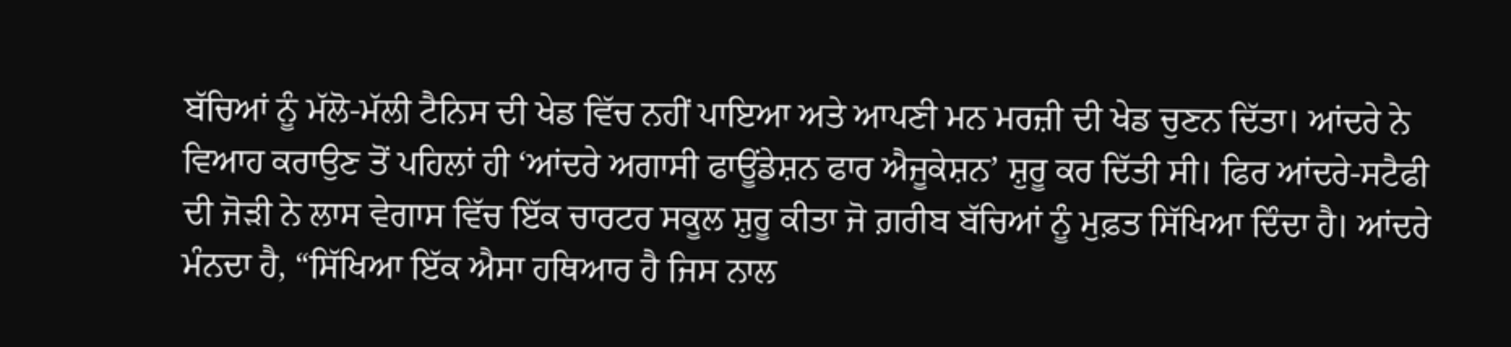ਬੱਚਿਆਂ ਨੂੰ ਮੱਲੋ-ਮੱਲੀ ਟੈਨਿਸ ਦੀ ਖੇਡ ਵਿੱਚ ਨਹੀਂ ਪਾਇਆ ਅਤੇ ਆਪਣੀ ਮਨ ਮਰਜ਼ੀ ਦੀ ਖੇਡ ਚੁਣਨ ਦਿੱਤਾ। ਆਂਦਰੇ ਨੇ ਵਿਆਹ ਕਰਾਉਣ ਤੋਂ ਪਹਿਲਾਂ ਹੀ ‘ਆਂਦਰੇ ਅਗਾਸੀ ਫਾਊਂਡੇਸ਼ਨ ਫਾਰ ਐਜੂਕੇਸ਼ਨ’ ਸ਼ੁਰੂ ਕਰ ਦਿੱਤੀ ਸੀ। ਫਿਰ ਆਂਦਰੇ-ਸਟੈਫੀ ਦੀ ਜੋੜੀ ਨੇ ਲਾਸ ਵੇਗਾਸ ਵਿੱਚ ਇੱਕ ਚਾਰਟਰ ਸਕੂਲ ਸ਼ੁਰੂ ਕੀਤਾ ਜੋ ਗ਼ਰੀਬ ਬੱਚਿਆਂ ਨੂੰ ਮੁਫ਼ਤ ਸਿੱਖਿਆ ਦਿੰਦਾ ਹੈ। ਆਂਦਰੇ ਮੰਨਦਾ ਹੈ, “ਸਿੱਖਿਆ ਇੱਕ ਐਸਾ ਹਥਿਆਰ ਹੈ ਜਿਸ ਨਾਲ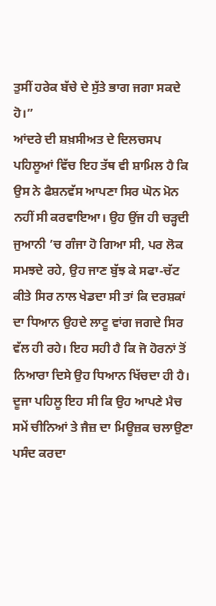ਤੁਸੀਂ ਹਰੇਕ ਬੱਚੇ ਦੇ ਸੁੱਤੇ ਭਾਗ ਜਗਾ ਸਕਦੇ ਹੋ।”
ਆਂਦਰੇ ਦੀ ਸ਼ਖ਼ਸੀਅਤ ਦੇ ਦਿਲਚਸਪ ਪਹਿਲੂਆਂ ਵਿੱਚ ਇਹ ਤੱਥ ਵੀ ਸ਼ਾਮਿਲ ਹੈ ਕਿ ਉਸ ਨੇ ਫੈਸ਼ਨਵੱਸ ਆਪਣਾ ਸਿਰ ਘੋਨ ਮੋਨ ਨਹੀਂ ਸੀ ਕਰਵਾਇਆ। ਉਹ ਉਂਜ ਹੀ ਚੜ੍ਹਦੀ ਜੁਆਨੀ ’ਚ ਗੰਜਾ ਹੋ ਗਿਆ ਸੀ, ਪਰ ਲੋਕ ਸਮਝਦੇ ਰਹੇ, ਉਹ ਜਾਣ ਬੁੱਝ ਕੇ ਸਫਾ-ਚੱਟ ਕੀਤੇ ਸਿਰ ਨਾਲ ਖੇਡਦਾ ਸੀ ਤਾਂ ਕਿ ਦਰਸ਼ਕਾਂ ਦਾ ਧਿਆਨ ਉਹਦੇ ਲਾਟੂ ਵਾਂਗ ਜਗਦੇ ਸਿਰ ਵੱਲ ਹੀ ਰਹੇ। ਇਹ ਸਹੀ ਹੈ ਕਿ ਜੋ ਹੋਰਨਾਂ ਤੋਂ ਨਿਆਰਾ ਦਿਸੇ ਉਹ ਧਿਆਨ ਖਿੱਚਦਾ ਹੀ ਹੈ। ਦੂਜਾ ਪਹਿਲੂ ਇਹ ਸੀ ਕਿ ਉਹ ਆਪਣੇ ਮੈਚ ਸਮੇਂ ਚੀਨਿਆਂ ਤੇ ਜੈਜ਼ ਦਾ ਮਿਊਜ਼ਕ ਚਲਾਉਣਾ ਪਸੰਦ ਕਰਦਾ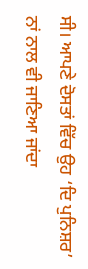ਸੀ। ਆਪਣੇ ਦੋਸਤਾਂ ਵਿੱਚ ਉਹ ‘ਦਿ ਪੁਨਿਸ਼ਰ’ ਨਾਂ ਨਾਲ ਵੀ ਜਾਣਿਆ ਜਾਂਦਾ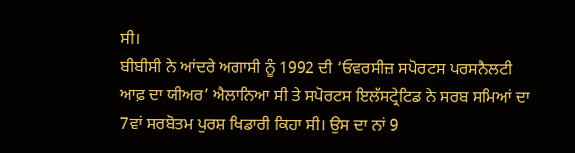ਸੀ।
ਬੀਬੀਸੀ ਨੇ ਆਂਦਰੇ ਅਗਾਸੀ ਨੂੰ 1992 ਦੀ ‘ਓਵਰਸੀਜ਼ ਸਪੋਰਟਸ ਪਰਸਨੈਲਟੀ ਆਫ਼ ਦਾ ਯੀਅਰ’ ਐਲਾਨਿਆ ਸੀ ਤੇ ਸਪੋਰਟਸ ਇਲੱਸਟ੍ਰੇਟਿਡ ਨੇ ਸਰਬ ਸਮਿਆਂ ਦਾ 7ਵਾਂ ਸਰਬੋਤਮ ਪੁਰਸ਼ ਖਿਡਾਰੀ ਕਿਹਾ ਸੀ। ਉਸ ਦਾ ਨਾਂ 9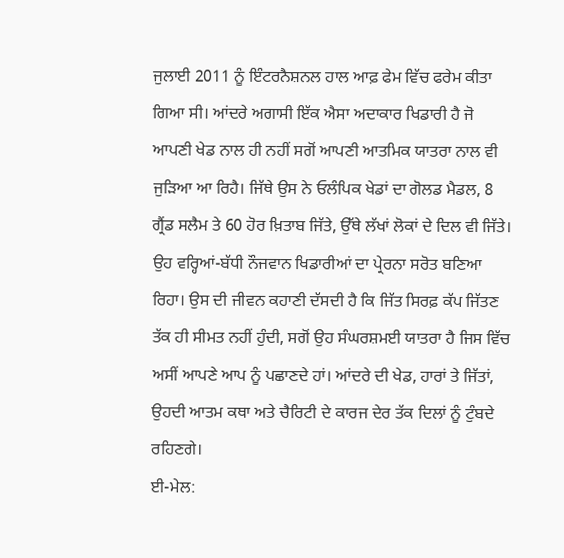ਜੁਲਾਈ 2011 ਨੂੰ ਇੰਟਰਨੈਸ਼ਨਲ ਹਾਲ ਆਫ਼ ਫੇਮ ਵਿੱਚ ਫਰੇਮ ਕੀਤਾ ਗਿਆ ਸੀ। ਆਂਦਰੇ ਅਗਾਸੀ ਇੱਕ ਐਸਾ ਅਦਾਕਾਰ ਖਿਡਾਰੀ ਹੈ ਜੋ ਆਪਣੀ ਖੇਡ ਨਾਲ ਹੀ ਨਹੀਂ ਸਗੋਂ ਆਪਣੀ ਆਤਮਿਕ ਯਾਤਰਾ ਨਾਲ ਵੀ ਜੁੜਿਆ ਆ ਰਿਹੈ। ਜਿੱਥੇ ਉਸ ਨੇ ਓਲੰਪਿਕ ਖੇਡਾਂ ਦਾ ਗੋਲਡ ਮੈਡਲ, 8 ਗ੍ਰੈਂਡ ਸਲੈਮ ਤੇ 60 ਹੋਰ ਖ਼ਿਤਾਬ ਜਿੱਤੇ, ਉੱਥੇ ਲੱਖਾਂ ਲੋਕਾਂ ਦੇ ਦਿਲ ਵੀ ਜਿੱਤੇ। ਉਹ ਵਰ੍ਹਿਆਂ-ਬੱਧੀ ਨੌਜਵਾਨ ਖਿਡਾਰੀਆਂ ਦਾ ਪ੍ਰੇਰਨਾ ਸਰੋਤ ਬਣਿਆ ਰਿਹਾ। ਉਸ ਦੀ ਜੀਵਨ ਕਹਾਣੀ ਦੱਸਦੀ ਹੈ ਕਿ ਜਿੱਤ ਸਿਰਫ਼ ਕੱਪ ਜਿੱਤਣ ਤੱਕ ਹੀ ਸੀਮਤ ਨਹੀਂ ਹੁੰਦੀ, ਸਗੋਂ ਉਹ ਸੰਘਰਸ਼ਮਈ ਯਾਤਰਾ ਹੈ ਜਿਸ ਵਿੱਚ ਅਸੀਂ ਆਪਣੇ ਆਪ ਨੂੰ ਪਛਾਣਦੇ ਹਾਂ। ਆਂਦਰੇ ਦੀ ਖੇਡ, ਹਾਰਾਂ ਤੇ ਜਿੱਤਾਂ, ਉਹਦੀ ਆਤਮ ਕਥਾ ਅਤੇ ਚੈਰਿਟੀ ਦੇ ਕਾਰਜ ਦੇਰ ਤੱਕ ਦਿਲਾਂ ਨੂੰ ਟੁੰਬਦੇ ਰਹਿਣਗੇ।
ਈ-ਮੇਲ: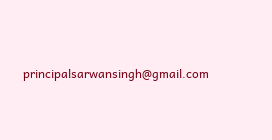principalsarwansingh@gmail.com